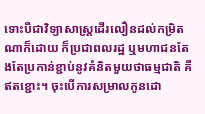ទោះបីជាវិទ្យាសាស្ត្រដើរលឿនដល់កម្រិតណាក៏ដោយ ក៏ប្រជាពលរដ្ឋ ឬមហាជនតែងតែប្រកាន់ខ្ជាប់នូវគំនិតមួយថាធម្មជាតិ គឺឥតខ្ជោះ។ ចុះបើការសម្រាលកូនដោ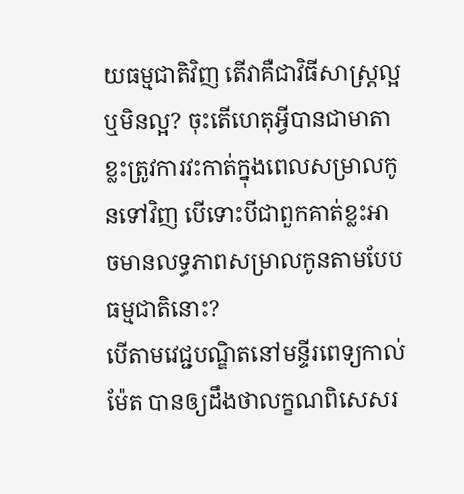យធម្មជាតិវិញ តើវាគឺជាវិធីសាស្ត្រល្អ ឬមិនល្អ? ចុះតើហេតុអ្វីបានជាមាតាខ្លះត្រូវការវះកាត់ក្នុងពេលសម្រាលកូនទៅវិញ បើទោះបីជាពួកគាត់ខ្លះអាចមានលទ្ធភាពសម្រាលកូនតាមបែបធម្មជាតិនោះ?
បើតាមវេជ្ជបណ្ឌិតនៅមន្ទីរពេទ្យកាល់ម៉ែត បានឲ្យដឹងថាលក្ខណពិសេសរ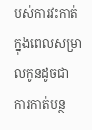បស់ការវះកាត់ក្នុងពេលសម្រាលកូនដូចជា ការកាត់បន្ថ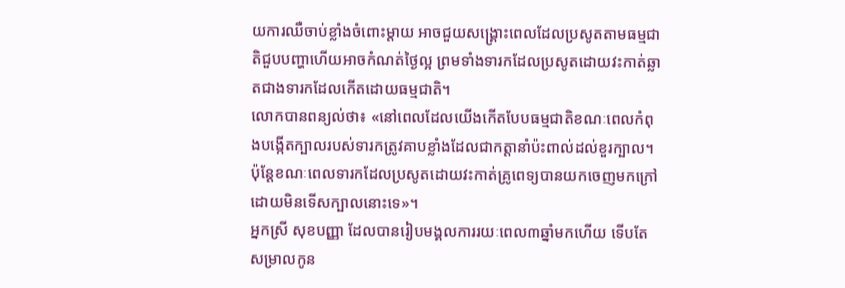យការឈឺចាប់ខ្លាំងចំពោះម្តាយ អាចជួយសង្គ្រោះពេលដែលប្រសូតតាមធម្មជាតិជួបបញ្ហាហើយអាចកំណត់ថ្ងៃល្អ ព្រមទាំងទារកដែលប្រសូតដោយវះកាត់ឆ្លាតជាងទារកដែលកើតដោយធម្មជាតិ។
លោកបានពន្យល់ថា៖ «នៅពេលដែលយើងកើតបែបធម្មជាតិខណៈពេលកំពុងបង្កើតក្បាលរបស់ទារកត្រូវគាបខ្លាំងដែលជាកត្តានាំប៉ះពាល់ដល់ខួរក្បាល។ ប៉ុន្ដែខណៈពេលទារកដែលប្រសូតដោយវះកាត់គ្រូពេទ្យបានយកចេញមកក្រៅដោយមិនទើសក្បាលនោះទេ»។
អ្នកស្រី សុខបញ្ញា ដែលបានរៀបមង្គលការរយៈពេល៣ឆ្នាំមកហើយ ទើបតែសម្រាលកូន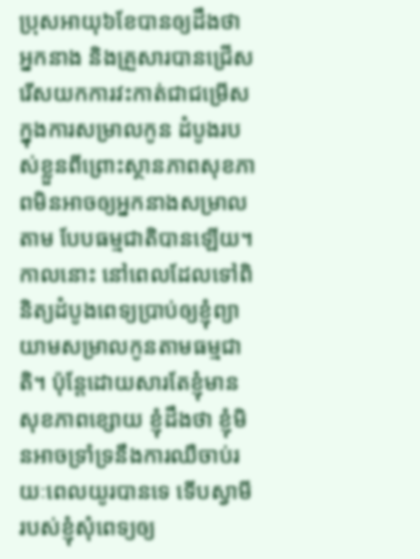ប្រុសអាយុ៦ខែបានឲ្យដឹងថា អ្នកនាង និងគ្រួសារបានជ្រើសរើសយកការវះកាត់ជាជម្រើសក្នុងការសម្រាលកូន ដំបូងរបស់ខ្លួនពីព្រោះស្ថានភាពសុខភាពមិនអាចឲ្យអ្នកនាងសម្រាលតាម បែបធម្មជាតិបានឡើយ។ កាលនោះ នៅពេលដែលទៅពិនិត្យដំបូងពេទ្យប្រាប់ឲ្យខ្ញុំព្យាយាមសម្រាលកូនតាមធម្មជាតិ។ ប៉ុន្តែដោយសារតែខ្ញុំមានសុខភាពខ្សោយ ខ្ញុំដឹងថា ខ្ញុំមិនអាចទ្រាំទ្រនឹងការឈឺចាប់រយៈពេលយូរបានទេ ទើបស្វាមីរបស់ខ្ញុំសុំពេទ្យឲ្យ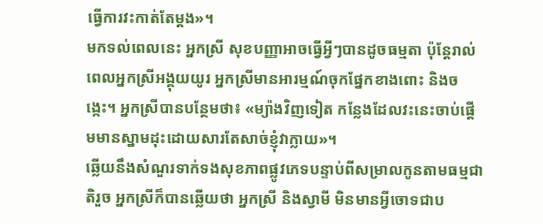ធ្វើការវះកាត់តែម្តង»។
មកទល់ពេលនេះ អ្នកស្រី សុខបញ្ញាអាចធ្វើអ្វីៗបានដូចធម្មតា ប៉ុន្តែរាល់ពេលអ្នកស្រីអង្គុយយូរ អ្នកស្រីមានអារម្មណ៍ចុកផ្នែកខាងពោះ និងចង្កេះ។ អ្នកស្រីបានបន្ថែមថា៖ «ម្យ៉ាងវិញទៀត កន្លែងដែលវះនេះចាប់ផ្តើមមានស្នាមដុះដោយសារតែសាច់ខ្ញុំវាក្លាយ»។
ឆ្លើយនឹងសំណួរទាក់ទងសុខភាពផ្លូវភេទបន្ទាប់ពីសម្រាលកូនតាមធម្មជាតិរួច អ្នកស្រីក៏បានឆ្លើយថា អ្នកស្រី និងស្វាមី មិនមានអ្វីចោទជាប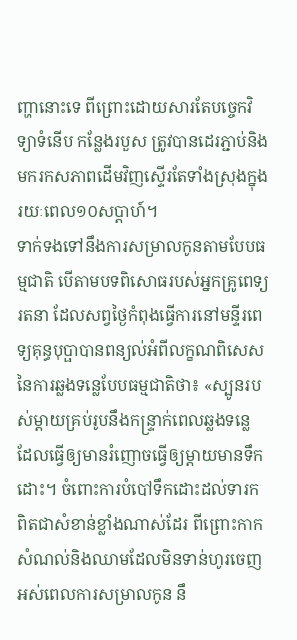ញ្ហានោះទេ ពីព្រោះដោយសារតែបច្ចេកវិទ្យាទំនើប កន្លែងរបួស ត្រូវបានដេរភ្ជាប់និងមករកសភាពដើមវិញស្ទើរតែទាំងស្រុងក្នុងរយៈពេល១០សប្តាហ៍។
ទាក់ទងទៅនឹងការសម្រាលកូនតាមបែបធម្មជាតិ បើតាមបទពិសោធរបស់អ្នកគ្រូពេទ្យរតនា ដែលសព្វថ្ងៃកំពុងធ្វើការនៅមន្ទីរពេទ្យគុន្ធបុប្ផាបានពន្យល់អំពីលក្ខណពិសេសនៃការឆ្លងទន្លេបែបធម្មជាតិថា៖ «ស្បូនរបស់ម្តាយគ្រប់រូបនឹងកន្ទ្រាក់ពេលឆ្លងទន្លេ ដែលធ្វើឲ្យមានរំញោចធ្វើឲ្យម្តាយមានទឹកដោះ។ ចំពោះការបំបៅទឹកដោះដល់ទារកពិតជាសំខាន់ខ្លាំងណាស់ដែរ ពីព្រោះកាកសំណល់និងឈាមដែលមិនទាន់ហូរចេញអស់ពេលការសម្រាលកូន នឹ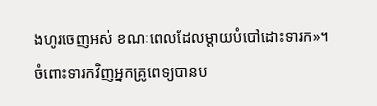ងហូរចេញអស់ ខណៈពេលដែលម្ដាយបំបៅដោះទារក»។
ចំពោះទារកវិញអ្នកគ្រូពេទ្យបានប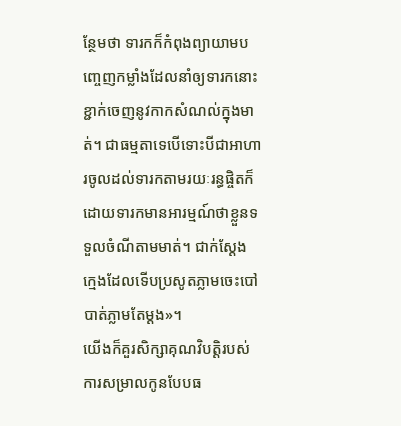ន្ថែមថា ទារកក៏កំពុងព្យាយាមបញ្ចេញកម្លាំងដែលនាំឲ្យទារកនោះខ្ជាក់ចេញនូវកាកសំណល់ក្នុងមាត់។ ជាធម្មតាទេបើទោះបីជាអាហារចូលដល់ទារកតាមរយៈរន្ធផ្ចិតក៏ដោយទារកមានអារម្មណ៍ថាខ្លួនទទួលចំណីតាមមាត់។ ជាក់ស្តែង ក្មេងដែលទើបប្រសូតភ្លាមចេះបៅបាត់ភ្លាមតែម្ដង»។
យើងក៏គួរសិក្សាគុណវិបត្តិរបស់ការសម្រាលកូនបែបធ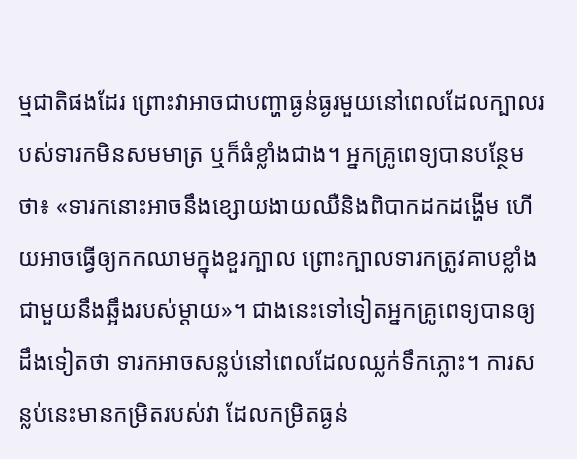ម្មជាតិផងដែរ ព្រោះវាអាចជាបញ្ហាធ្ងន់ធ្ងរមួយនៅពេលដែលក្បាលរបស់ទារកមិនសមមាត្រ ឬក៏ធំខ្លាំងជាង។ អ្នកគ្រូពេទ្យបានបន្ថែមថា៖ «ទារកនោះអាចនឹងខ្សោយងាយឈឺនិងពិបាកដកដង្ហើម ហើយអាចធ្វើឲ្យកកឈាមក្នុងខួរក្បាល ព្រោះក្បាលទារកត្រូវគាបខ្លាំងជាមួយនឹងឆ្អឹងរបស់ម្តាយ»។ ជាងនេះទៅទៀតអ្នកគ្រូពេទ្យបានឲ្យដឹងទៀតថា ទារកអាចសន្លប់នៅពេលដែលឈ្លក់ទឹកភ្លោះ។ ការសន្លប់នេះមានកម្រិតរបស់វា ដែលកម្រិតធ្ងន់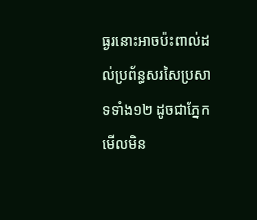ធ្ងរនោះអាចប៉ះពាល់ដល់ប្រព័ន្ធសរសៃប្រសាទទាំង១២ ដូចជាភ្នែកមើលមិន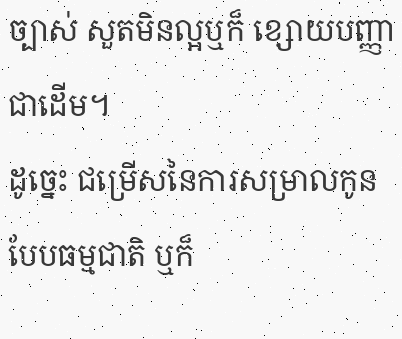ច្បាស់ សួតមិនល្អឬក៏ ខ្សោយបញ្ញាជាដើម។
ដូច្នេះ ជម្រើសនៃការសម្រាលកូនបែបធម្មជាតិ ឬក៏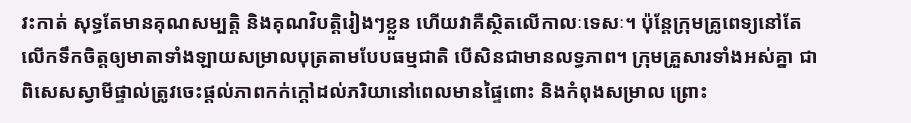វះកាត់ សុទ្ធតែមានគុណសម្បត្តិ និងគុណវិបត្តិរៀងៗខ្លួន ហើយវាគឺស្ថិតលើកាលៈទេសៈ។ ប៉ុន្ដែក្រុមគ្រូពេទ្យនៅតែលើកទឹកចិត្តឲ្យមាតាទាំងឡាយសម្រាលបុត្រតាមបែបធម្មជាតិ បើសិនជាមានលទ្ធភាព។ ក្រុមគ្រួសារទាំងអស់គ្នា ជាពិសេសស្វាមីផ្ទាល់ត្រូវចេះផ្តល់ភាពកក់ក្តៅដល់ភរិយានៅពេលមានផ្ទៃពោះ និងកំពុងសម្រាល ព្រោះ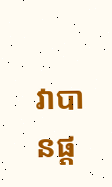វាបានផ្ត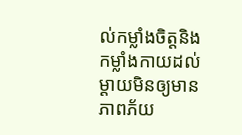ល់កម្លាំងចិត្តនិងកម្លាំងកាយដល់ម្តាយមិនឲ្យមានភាពភ័យ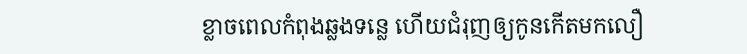ខ្លាចពេលកំពុងឆ្លងទន្លេ ហើយជំរុញឲ្យកូនកើតមកលឿ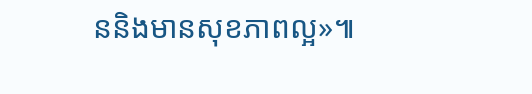ននិងមានសុខភាពល្អ»៕